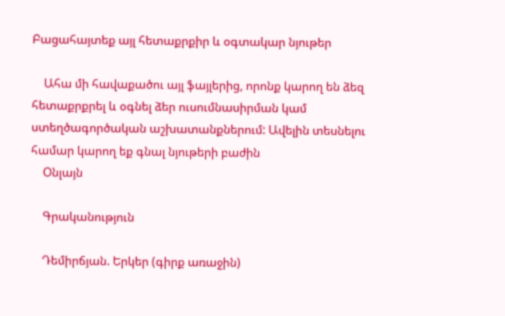Բացահայտեք այլ հետաքրքիր և օգտակար նյութեր

    Ահա մի հավաքածու այլ ֆայլերից, որոնք կարող են ձեզ հետաքրքրել և օգնել ձեր ուսումնասիրման կամ ստեղծագործական աշխատանքներում: Ավելին տեսնելու համար կարող եք գնալ նյութերի բաժին
    Օնլայն

    Գրականություն

    Դեմիրճյան. Երկեր (գիրք առաջին)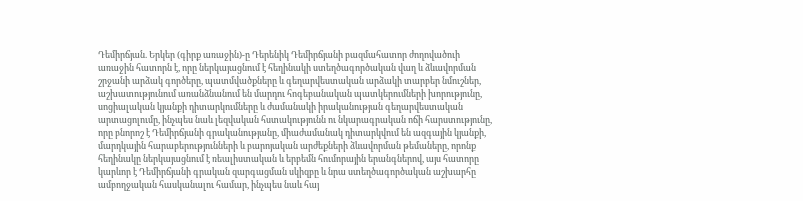Դեմիրճյան. Երկեր (գիրք առաջին)-ը Դերենիկ Դեմիրճյանի բազմահատոր ժողովածուի առաջին հատորն է, որը ներկայացնում է հեղինակի ստեղծագործական վաղ և ձևավորման շրջանի արձակ գործերը, պատմվածքները և գեղարվեստական արձակի տարբեր նմուշներ, աշխատությունում առանձնանում են մարդու հոգեբանական պատկերումների խորությունը, սոցիալական կյանքի դիտարկումները և ժամանակի իրականության գեղարվեստական արտացոլումը, ինչպես նաև լեզվական հստակությունն ու նկարագրական ոճի հարստությունը, որը բնորոշ է Դեմիրճյանի գրականությանը, միաժամանակ դիտարկվում են ազգային կյանքի, մարդկային հարաբերությունների և բարոյական արժեքների ձևավորման թեմաները, որոնք հեղինակը ներկայացնում է ռեալիստական և երբեմն հումորային երանգներով, այս հատորը կարևոր է Դեմիրճյանի գրական զարգացման սկիզբը և նրա ստեղծագործական աշխարհը ամբողջական հասկանալու համար, ինչպես նաև հայ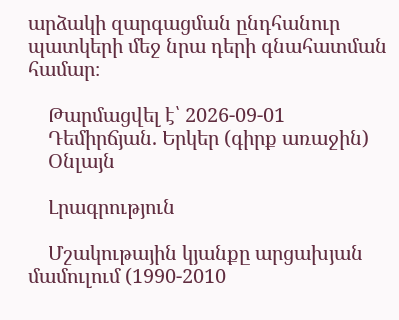արձակի զարգացման ընդհանուր պատկերի մեջ նրա դերի գնահատման համար։

    Թարմացվել է՝ 2026-09-01
    Դեմիրճյան. Երկեր (գիրք առաջին)
    Օնլայն

    Լրագրություն

    Մշակութային կյանքը արցախյան մամուլում (1990-2010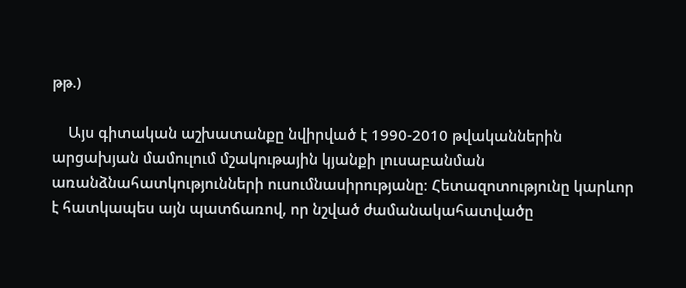թթ.)

    Այս գիտական աշխատանքը նվիրված է 1990-2010 թվականներին արցախյան մամուլում մշակութային կյանքի լուսաբանման առանձնահատկությունների ուսումնասիրությանը։ Հետազոտությունը կարևոր է հատկապես այն պատճառով, որ նշված ժամանակահատվածը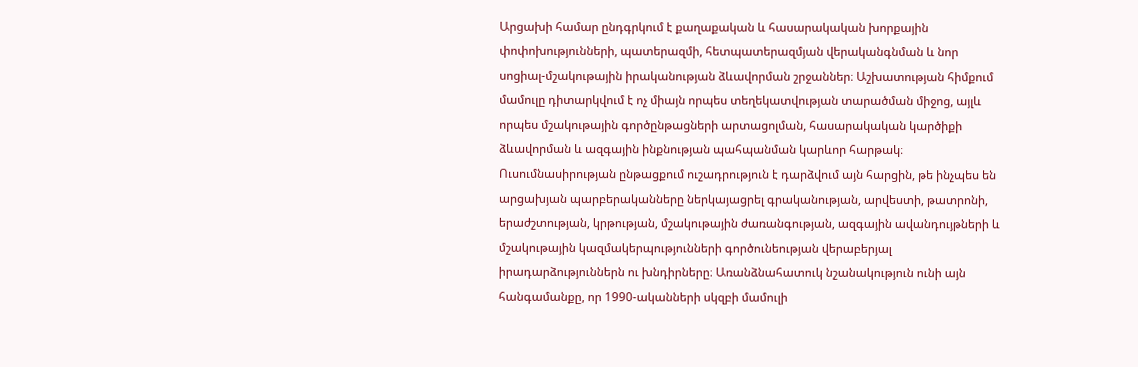Արցախի համար ընդգրկում է քաղաքական և հասարակական խորքային փոփոխությունների, պատերազմի, հետպատերազմյան վերականգնման և նոր սոցիալ-մշակութային իրականության ձևավորման շրջաններ։ Աշխատության հիմքում մամուլը դիտարկվում է ոչ միայն որպես տեղեկատվության տարածման միջոց, այլև որպես մշակութային գործընթացների արտացոլման, հասարակական կարծիքի ձևավորման և ազգային ինքնության պահպանման կարևոր հարթակ։ Ուսումնասիրության ընթացքում ուշադրություն է դարձվում այն հարցին, թե ինչպես են արցախյան պարբերականները ներկայացրել գրականության, արվեստի, թատրոնի, երաժշտության, կրթության, մշակութային ժառանգության, ազգային ավանդույթների և մշակութային կազմակերպությունների գործունեության վերաբերյալ իրադարձություններն ու խնդիրները։ Առանձնահատուկ նշանակություն ունի այն հանգամանքը, որ 1990-ականների սկզբի մամուլի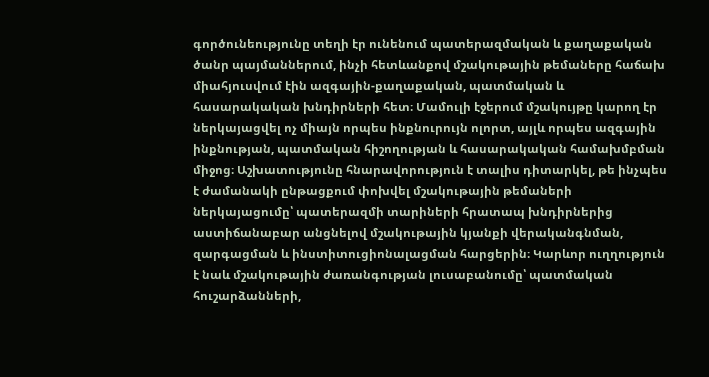գործունեությունը տեղի էր ունենում պատերազմական և քաղաքական ծանր պայմաններում, ինչի հետևանքով մշակութային թեմաները հաճախ միահյուսվում էին ազգային-քաղաքական, պատմական և հասարակական խնդիրների հետ։ Մամուլի էջերում մշակույթը կարող էր ներկայացվել ոչ միայն որպես ինքնուրույն ոլորտ, այլև որպես ազգային ինքնության, պատմական հիշողության և հասարակական համախմբման միջոց։ Աշխատությունը հնարավորություն է տալիս դիտարկել, թե ինչպես է ժամանակի ընթացքում փոխվել մշակութային թեմաների ներկայացումը՝ պատերազմի տարիների հրատապ խնդիրներից աստիճանաբար անցնելով մշակութային կյանքի վերականգնման, զարգացման և ինստիտուցիոնալացման հարցերին։ Կարևոր ուղղություն է նաև մշակութային ժառանգության լուսաբանումը՝ պատմական հուշարձանների,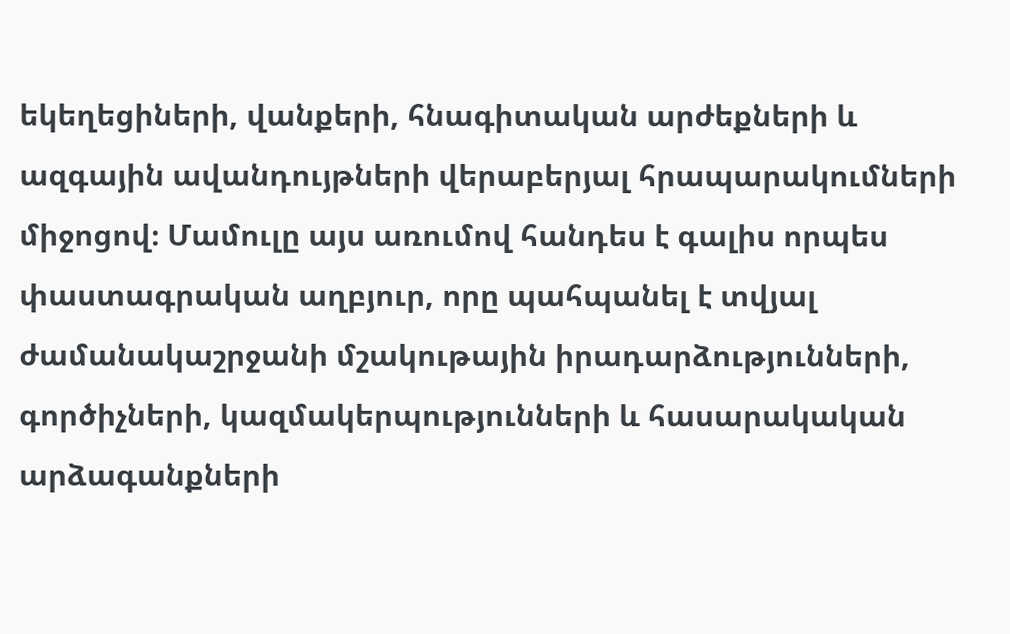եկեղեցիների, վանքերի, հնագիտական արժեքների և ազգային ավանդույթների վերաբերյալ հրապարակումների միջոցով։ Մամուլը այս առումով հանդես է գալիս որպես փաստագրական աղբյուր, որը պահպանել է տվյալ ժամանակաշրջանի մշակութային իրադարձությունների, գործիչների, կազմակերպությունների և հասարակական արձագանքների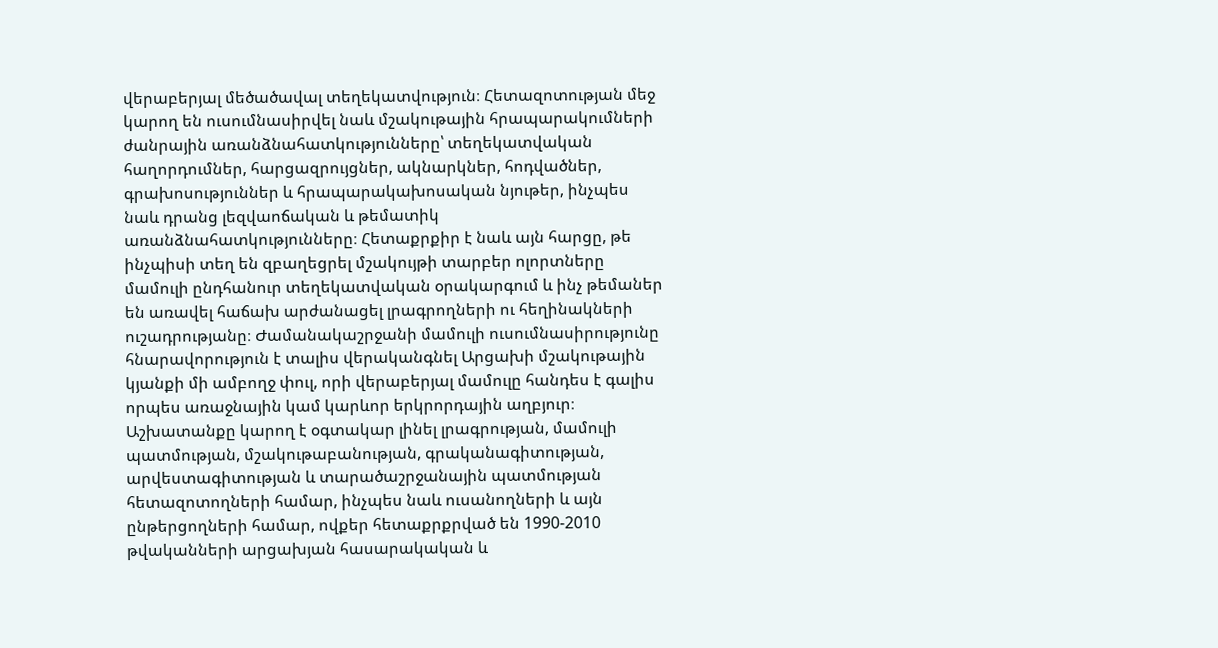վերաբերյալ մեծածավալ տեղեկատվություն։ Հետազոտության մեջ կարող են ուսումնասիրվել նաև մշակութային հրապարակումների ժանրային առանձնահատկությունները՝ տեղեկատվական հաղորդումներ, հարցազրույցներ, ակնարկներ, հոդվածներ, գրախոսություններ և հրապարակախոսական նյութեր, ինչպես նաև դրանց լեզվաոճական և թեմատիկ առանձնահատկությունները։ Հետաքրքիր է նաև այն հարցը, թե ինչպիսի տեղ են զբաղեցրել մշակույթի տարբեր ոլորտները մամուլի ընդհանուր տեղեկատվական օրակարգում և ինչ թեմաներ են առավել հաճախ արժանացել լրագրողների ու հեղինակների ուշադրությանը։ Ժամանակաշրջանի մամուլի ուսումնասիրությունը հնարավորություն է տալիս վերականգնել Արցախի մշակութային կյանքի մի ամբողջ փուլ, որի վերաբերյալ մամուլը հանդես է գալիս որպես առաջնային կամ կարևոր երկրորդային աղբյուր։ Աշխատանքը կարող է օգտակար լինել լրագրության, մամուլի պատմության, մշակութաբանության, գրականագիտության, արվեստագիտության և տարածաշրջանային պատմության հետազոտողների համար, ինչպես նաև ուսանողների և այն ընթերցողների համար, ովքեր հետաքրքրված են 1990-2010 թվականների արցախյան հասարակական և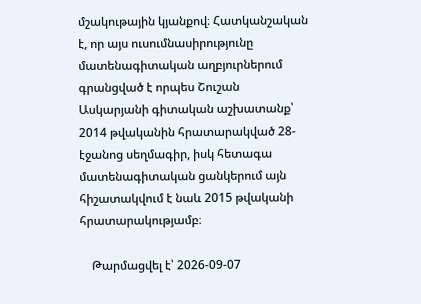մշակութային կյանքով։ Հատկանշական է, որ այս ուսումնասիրությունը մատենագիտական աղբյուրներում գրանցված է որպես Շուշան Ասկարյանի գիտական աշխատանք՝ 2014 թվականին հրատարակված 28-էջանոց սեղմագիր, իսկ հետագա մատենագիտական ցանկերում այն հիշատակվում է նաև 2015 թվականի հրատարակությամբ։

    Թարմացվել է՝ 2026-09-07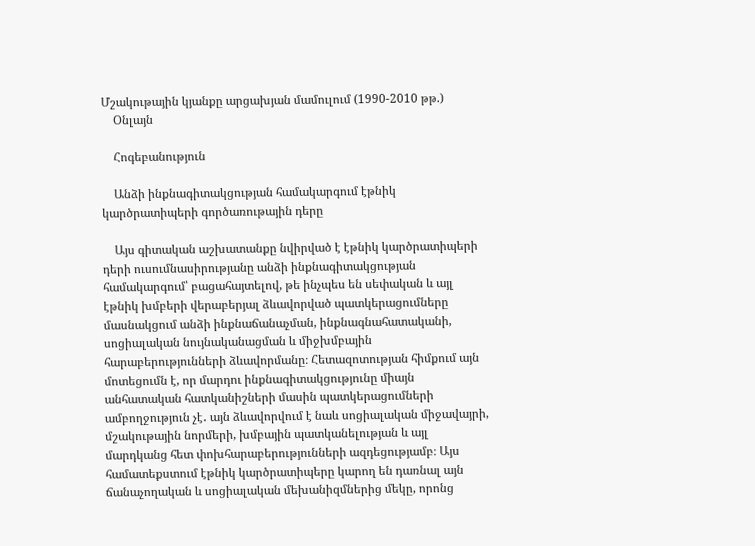Մշակութային կյանքը արցախյան մամուլում (1990-2010 թթ.)
    Օնլայն

    Հոգեբանություն

    Անձի ինքնագիտակցության համակարգում էթնիկ կարծրատիպերի գործառութային դերը

    Այս գիտական աշխատանքը նվիրված է էթնիկ կարծրատիպերի դերի ուսումնասիրությանը անձի ինքնագիտակցության համակարգում՝ բացահայտելով, թե ինչպես են սեփական և այլ էթնիկ խմբերի վերաբերյալ ձևավորված պատկերացումները մասնակցում անձի ինքնաճանաչման, ինքնագնահատականի, սոցիալական նույնականացման և միջխմբային հարաբերությունների ձևավորմանը։ Հետազոտության հիմքում այն մոտեցումն է, որ մարդու ինքնագիտակցությունը միայն անհատական հատկանիշների մասին պատկերացումների ամբողջություն չէ․ այն ձևավորվում է նաև սոցիալական միջավայրի, մշակութային նորմերի, խմբային պատկանելության և այլ մարդկանց հետ փոխհարաբերությունների ազդեցությամբ։ Այս համատեքստում էթնիկ կարծրատիպերը կարող են դառնալ այն ճանաչողական և սոցիալական մեխանիզմներից մեկը, որոնց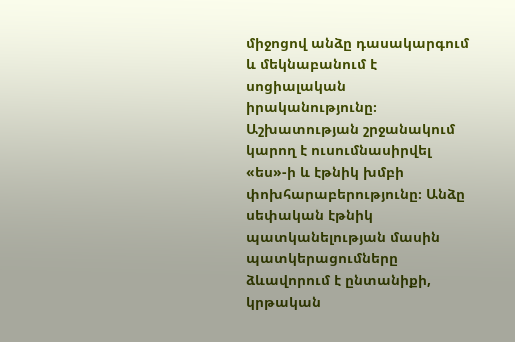միջոցով անձը դասակարգում և մեկնաբանում է սոցիալական իրականությունը։ Աշխատության շրջանակում կարող է ուսումնասիրվել «ես»-ի և էթնիկ խմբի փոխհարաբերությունը։ Անձը սեփական էթնիկ պատկանելության մասին պատկերացումները ձևավորում է ընտանիքի, կրթական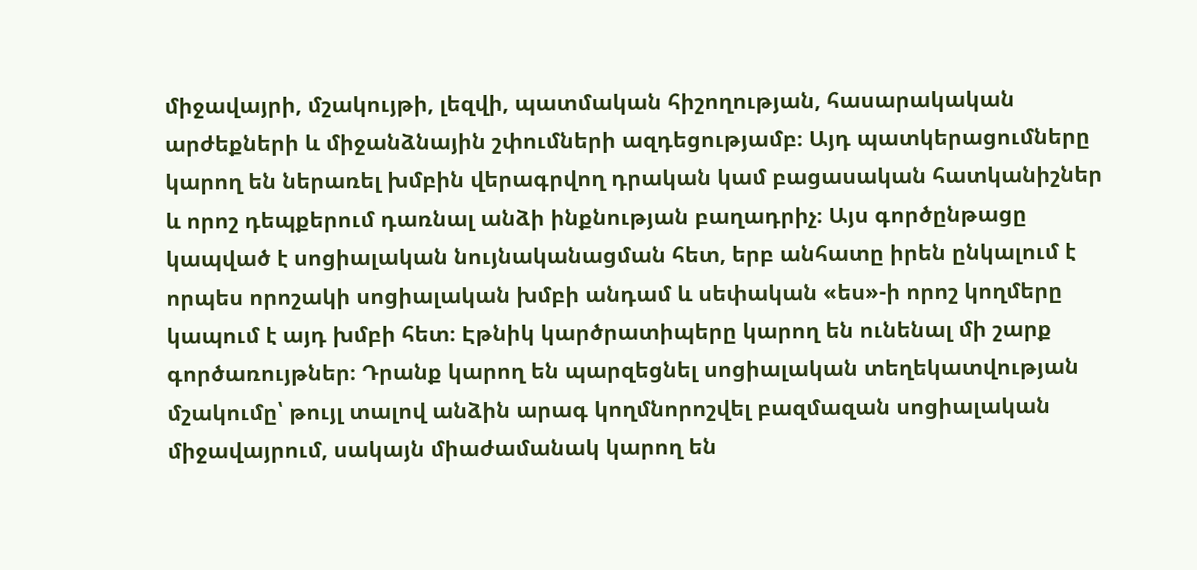միջավայրի, մշակույթի, լեզվի, պատմական հիշողության, հասարակական արժեքների և միջանձնային շփումների ազդեցությամբ։ Այդ պատկերացումները կարող են ներառել խմբին վերագրվող դրական կամ բացասական հատկանիշներ և որոշ դեպքերում դառնալ անձի ինքնության բաղադրիչ։ Այս գործընթացը կապված է սոցիալական նույնականացման հետ, երբ անհատը իրեն ընկալում է որպես որոշակի սոցիալական խմբի անդամ և սեփական «ես»-ի որոշ կողմերը կապում է այդ խմբի հետ։ Էթնիկ կարծրատիպերը կարող են ունենալ մի շարք գործառույթներ։ Դրանք կարող են պարզեցնել սոցիալական տեղեկատվության մշակումը՝ թույլ տալով անձին արագ կողմնորոշվել բազմազան սոցիալական միջավայրում, սակայն միաժամանակ կարող են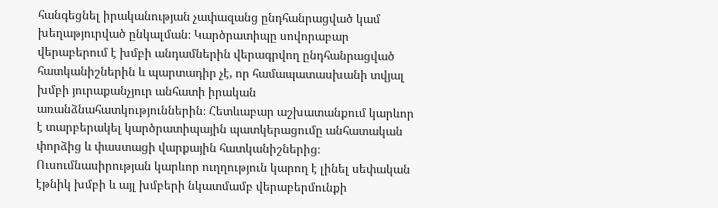հանգեցնել իրականության չափազանց ընդհանրացված կամ խեղաթյուրված ընկալման։ Կարծրատիպը սովորաբար վերաբերում է խմբի անդամներին վերագրվող ընդհանրացված հատկանիշներին և պարտադիր չէ, որ համապատասխանի տվյալ խմբի յուրաքանչյուր անհատի իրական առանձնահատկություններին։ Հետևաբար աշխատանքում կարևոր է տարբերակել կարծրատիպային պատկերացումը անհատական փորձից և փաստացի վարքային հատկանիշներից։ Ուսումնասիրության կարևոր ուղղություն կարող է լինել սեփական էթնիկ խմբի և այլ խմբերի նկատմամբ վերաբերմունքի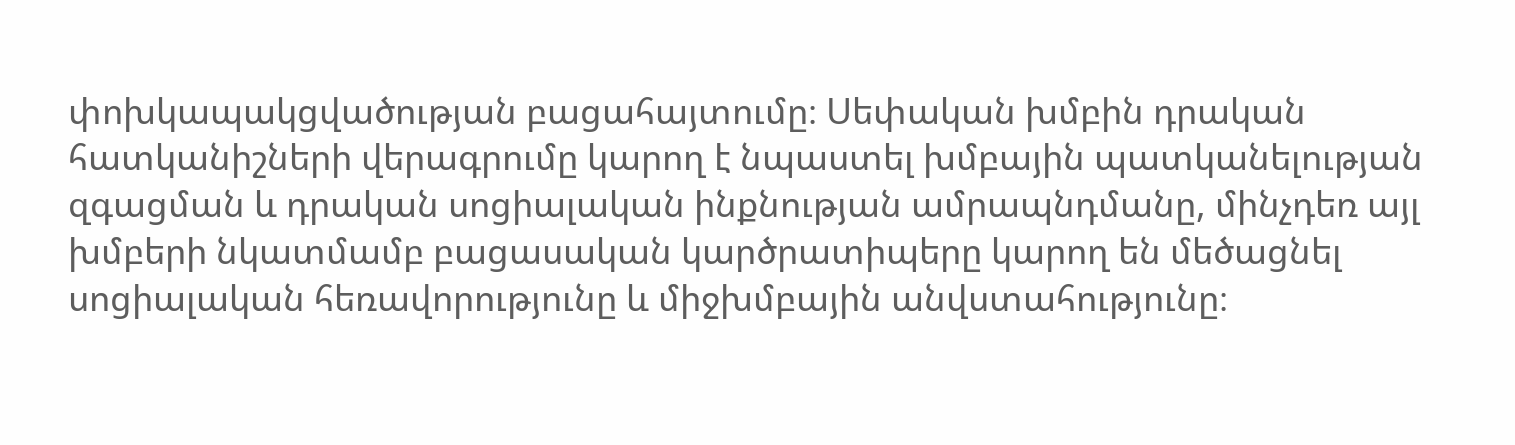փոխկապակցվածության բացահայտումը։ Սեփական խմբին դրական հատկանիշների վերագրումը կարող է նպաստել խմբային պատկանելության զգացման և դրական սոցիալական ինքնության ամրապնդմանը, մինչդեռ այլ խմբերի նկատմամբ բացասական կարծրատիպերը կարող են մեծացնել սոցիալական հեռավորությունը և միջխմբային անվստահությունը։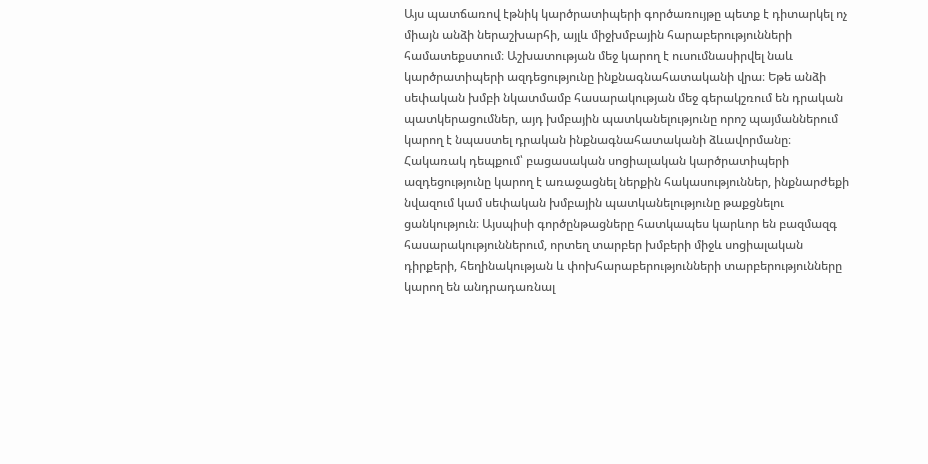Այս պատճառով էթնիկ կարծրատիպերի գործառույթը պետք է դիտարկել ոչ միայն անձի ներաշխարհի, այլև միջխմբային հարաբերությունների համատեքստում։ Աշխատության մեջ կարող է ուսումնասիրվել նաև կարծրատիպերի ազդեցությունը ինքնագնահատականի վրա։ Եթե անձի սեփական խմբի նկատմամբ հասարակության մեջ գերակշռում են դրական պատկերացումներ, այդ խմբային պատկանելությունը որոշ պայմաններում կարող է նպաստել դրական ինքնագնահատականի ձևավորմանը։ Հակառակ դեպքում՝ բացասական սոցիալական կարծրատիպերի ազդեցությունը կարող է առաջացնել ներքին հակասություններ, ինքնարժեքի նվազում կամ սեփական խմբային պատկանելությունը թաքցնելու ցանկություն։ Այսպիսի գործընթացները հատկապես կարևոր են բազմազգ հասարակություններում, որտեղ տարբեր խմբերի միջև սոցիալական դիրքերի, հեղինակության և փոխհարաբերությունների տարբերությունները կարող են անդրադառնալ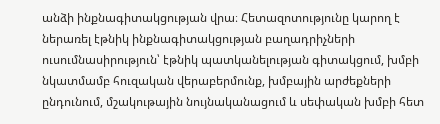անձի ինքնագիտակցության վրա։ Հետազոտությունը կարող է ներառել էթնիկ ինքնագիտակցության բաղադրիչների ուսումնասիրություն՝ էթնիկ պատկանելության գիտակցում, խմբի նկատմամբ հուզական վերաբերմունք, խմբային արժեքների ընդունում, մշակութային նույնականացում և սեփական խմբի հետ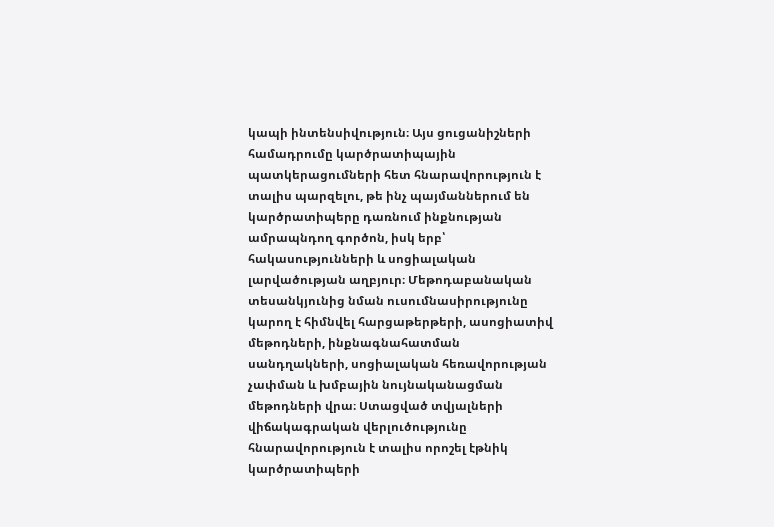կապի ինտենսիվություն։ Այս ցուցանիշների համադրումը կարծրատիպային պատկերացումների հետ հնարավորություն է տալիս պարզելու, թե ինչ պայմաններում են կարծրատիպերը դառնում ինքնության ամրապնդող գործոն, իսկ երբ՝ հակասությունների և սոցիալական լարվածության աղբյուր։ Մեթոդաբանական տեսանկյունից նման ուսումնասիրությունը կարող է հիմնվել հարցաթերթերի, ասոցիատիվ մեթոդների, ինքնագնահատման սանդղակների, սոցիալական հեռավորության չափման և խմբային նույնականացման մեթոդների վրա։ Ստացված տվյալների վիճակագրական վերլուծությունը հնարավորություն է տալիս որոշել էթնիկ կարծրատիպերի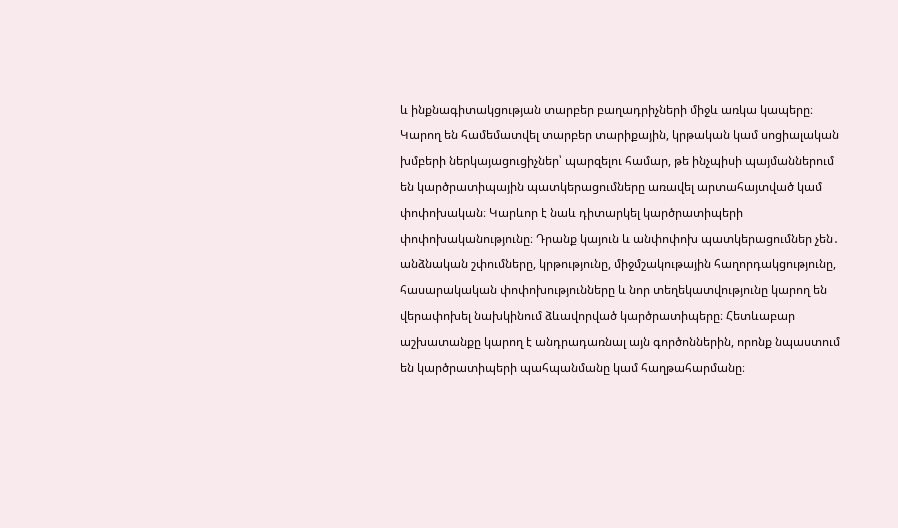և ինքնագիտակցության տարբեր բաղադրիչների միջև առկա կապերը։ Կարող են համեմատվել տարբեր տարիքային, կրթական կամ սոցիալական խմբերի ներկայացուցիչներ՝ պարզելու համար, թե ինչպիսի պայմաններում են կարծրատիպային պատկերացումները առավել արտահայտված կամ փոփոխական։ Կարևոր է նաև դիտարկել կարծրատիպերի փոփոխականությունը։ Դրանք կայուն և անփոփոխ պատկերացումներ չեն․ անձնական շփումները, կրթությունը, միջմշակութային հաղորդակցությունը, հասարակական փոփոխությունները և նոր տեղեկատվությունը կարող են վերափոխել նախկինում ձևավորված կարծրատիպերը։ Հետևաբար աշխատանքը կարող է անդրադառնալ այն գործոններին, որոնք նպաստում են կարծրատիպերի պահպանմանը կամ հաղթահարմանը։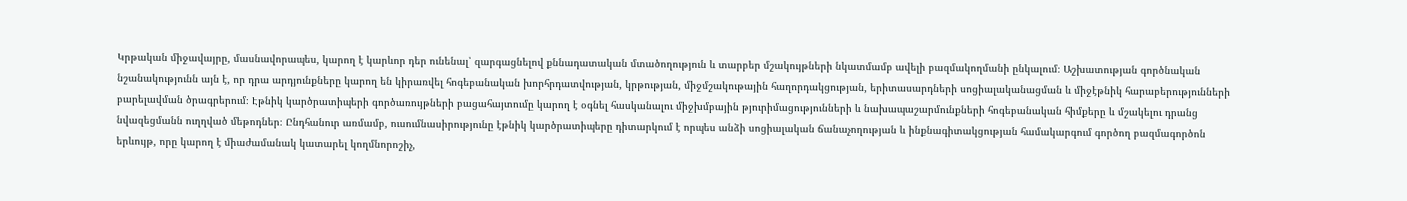Կրթական միջավայրը, մասնավորապես, կարող է կարևոր դեր ունենալ՝ զարգացնելով քննադատական մտածողություն և տարբեր մշակույթների նկատմամբ ավելի բազմակողմանի ընկալում։ Աշխատության գործնական նշանակությունն այն է, որ դրա արդյունքները կարող են կիրառվել հոգեբանական խորհրդատվության, կրթության, միջմշակութային հաղորդակցության, երիտասարդների սոցիալականացման և միջէթնիկ հարաբերությունների բարելավման ծրագրերում։ Էթնիկ կարծրատիպերի գործառույթների բացահայտումը կարող է օգնել հասկանալու միջխմբային թյուրիմացությունների և նախապաշարմունքների հոգեբանական հիմքերը և մշակելու դրանց նվազեցմանն ուղղված մեթոդներ։ Ընդհանուր առմամբ, ուսումնասիրությունը էթնիկ կարծրատիպերը դիտարկում է որպես անձի սոցիալական ճանաչողության և ինքնագիտակցության համակարգում գործող բազմագործոն երևույթ, որը կարող է միաժամանակ կատարել կողմնորոշիչ,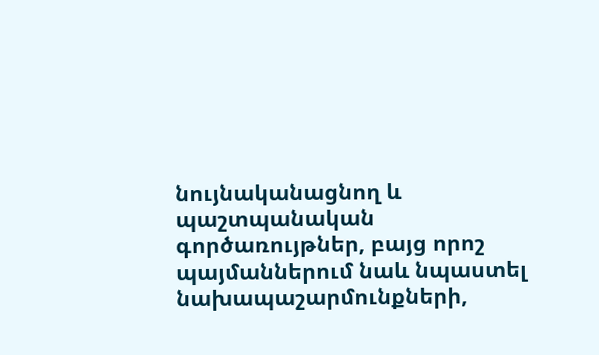նույնականացնող և պաշտպանական գործառույթներ, բայց որոշ պայմաններում նաև նպաստել նախապաշարմունքների,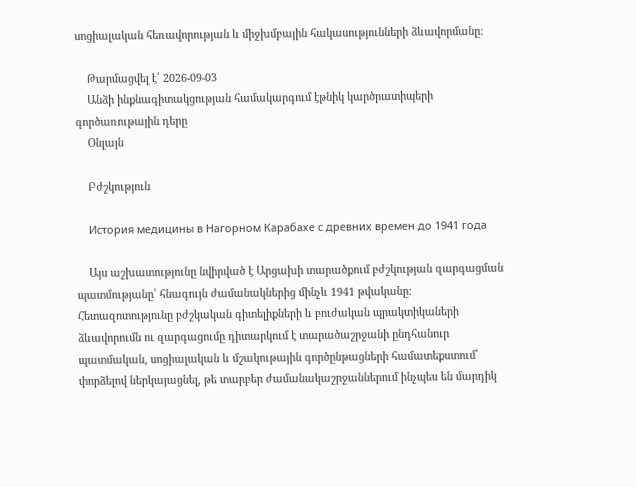սոցիալական հեռավորության և միջխմբային հակասությունների ձևավորմանը։

    Թարմացվել է՝ 2026-09-03
    Անձի ինքնագիտակցության համակարգում էթնիկ կարծրատիպերի գործառութային դերը
    Օնլայն

    Բժշկություն

    История медицины в Нагорном Карабахе с древних времен до 1941 года

    Այս աշխատությունը նվիրված է Արցախի տարածքում բժշկության զարգացման պատմությանը՝ հնագույն ժամանակներից մինչև 1941 թվականը։ Հետազոտությունը բժշկական գիտելիքների և բուժական պրակտիկաների ձևավորումն ու զարգացումը դիտարկում է տարածաշրջանի ընդհանուր պատմական, սոցիալական և մշակութային գործընթացների համատեքստում՝ փորձելով ներկայացնել, թե տարբեր ժամանակաշրջաններում ինչպես են մարդիկ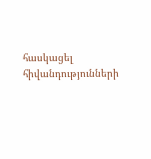հասկացել հիվանդությունների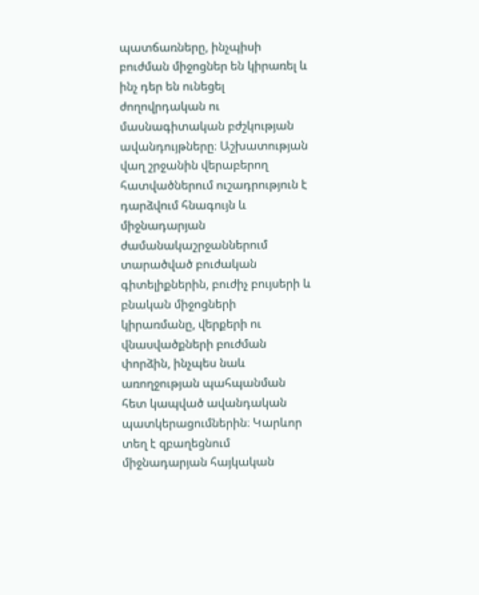պատճառները, ինչպիսի բուժման միջոցներ են կիրառել և ինչ դեր են ունեցել ժողովրդական ու մասնագիտական բժշկության ավանդույթները։ Աշխատության վաղ շրջանին վերաբերող հատվածներում ուշադրություն է դարձվում հնագույն և միջնադարյան ժամանակաշրջաններում տարածված բուժական գիտելիքներին, բուժիչ բույսերի և բնական միջոցների կիրառմանը, վերքերի ու վնասվածքների բուժման փորձին, ինչպես նաև առողջության պահպանման հետ կապված ավանդական պատկերացումներին։ Կարևոր տեղ է զբաղեցնում միջնադարյան հայկական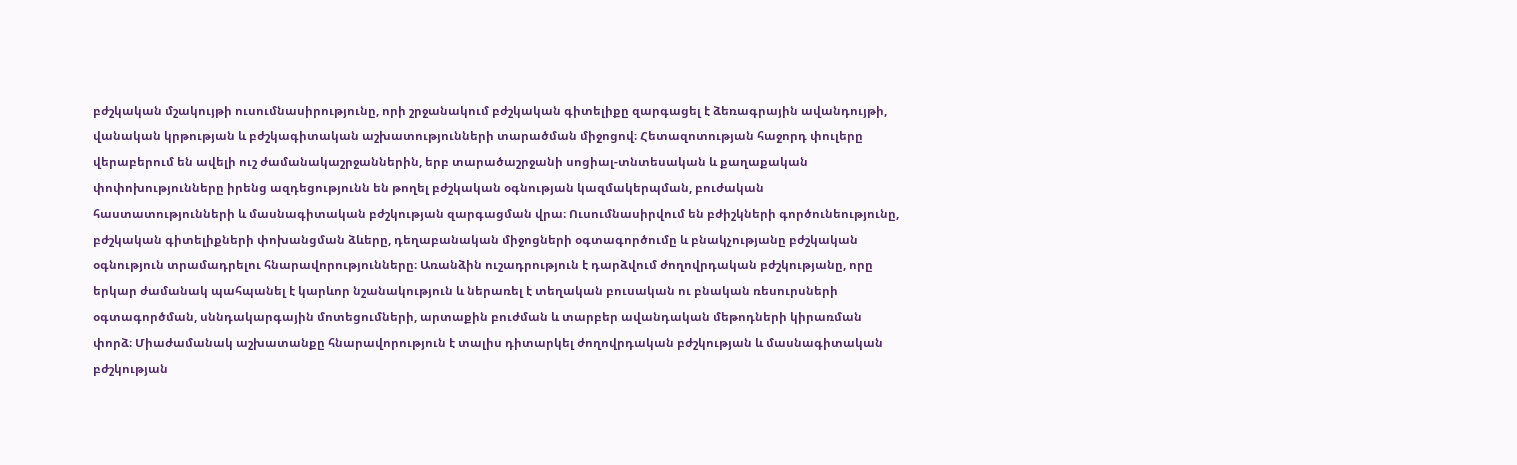բժշկական մշակույթի ուսումնասիրությունը, որի շրջանակում բժշկական գիտելիքը զարգացել է ձեռագրային ավանդույթի, վանական կրթության և բժշկագիտական աշխատությունների տարածման միջոցով։ Հետազոտության հաջորդ փուլերը վերաբերում են ավելի ուշ ժամանակաշրջաններին, երբ տարածաշրջանի սոցիալ-տնտեսական և քաղաքական փոփոխությունները իրենց ազդեցությունն են թողել բժշկական օգնության կազմակերպման, բուժական հաստատությունների և մասնագիտական բժշկության զարգացման վրա։ Ուսումնասիրվում են բժիշկների գործունեությունը, բժշկական գիտելիքների փոխանցման ձևերը, դեղաբանական միջոցների օգտագործումը և բնակչությանը բժշկական օգնություն տրամադրելու հնարավորությունները։ Առանձին ուշադրություն է դարձվում ժողովրդական բժշկությանը, որը երկար ժամանակ պահպանել է կարևոր նշանակություն և ներառել է տեղական բուսական ու բնական ռեսուրսների օգտագործման, սննդակարգային մոտեցումների, արտաքին բուժման և տարբեր ավանդական մեթոդների կիրառման փորձ։ Միաժամանակ աշխատանքը հնարավորություն է տալիս դիտարկել ժողովրդական բժշկության և մասնագիտական բժշկության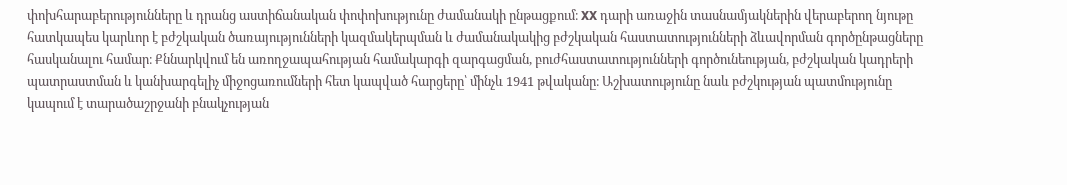փոխհարաբերությունները և դրանց աստիճանական փոփոխությունը ժամանակի ընթացքում։ XX դարի առաջին տասնամյակներին վերաբերող նյութը հատկապես կարևոր է բժշկական ծառայությունների կազմակերպման և ժամանակակից բժշկական հաստատությունների ձևավորման գործընթացները հասկանալու համար։ Քննարկվում են առողջապահության համակարգի զարգացման, բուժհաստատությունների գործունեության, բժշկական կադրերի պատրաստման և կանխարգելիչ միջոցառումների հետ կապված հարցերը՝ մինչև 1941 թվականը։ Աշխատությունը նաև բժշկության պատմությունը կապում է տարածաշրջանի բնակչության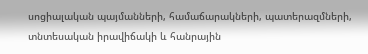սոցիալական պայմանների, համաճարակների, պատերազմների, տնտեսական իրավիճակի և հանրային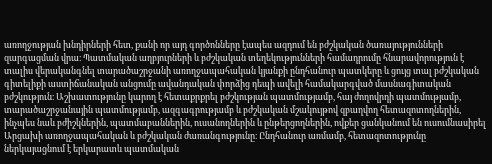առողջության խնդիրների հետ, քանի որ այդ գործոնները էապես ազդում են բժշկական ծառայությունների զարգացման վրա։ Պատմական աղբյուրների և բժշկական տեղեկությունների համադրումը հնարավորություն է տալիս վերականգնել տարածաշրջանի առողջապահական կյանքի ընդհանուր պատկերը և ցույց տալ բժշկական գիտելիքի աստիճանական անցումը ավանդական փորձից դեպի ավելի համակարգված մասնագիտական բժշկություն։ Աշխատությունը կարող է հետաքրքրել բժշկության պատմությամբ, հայ ժողովրդի պատմությամբ, տարածաշրջանային պատմությամբ, ազգագրությամբ և բժշկական մշակույթով զբաղվող հետազոտողներին, ինչպես նաև բժիշկներին, պատմաբաններին, ուսանողներին և ընթերցողներին, ովքեր ցանկանում են ուսումնասիրել Արցախի առողջապահական և բժշկական ժառանգությունը։ Ընդհանուր առմամբ, հետազոտությունը ներկայացնում է երկարատև պատմական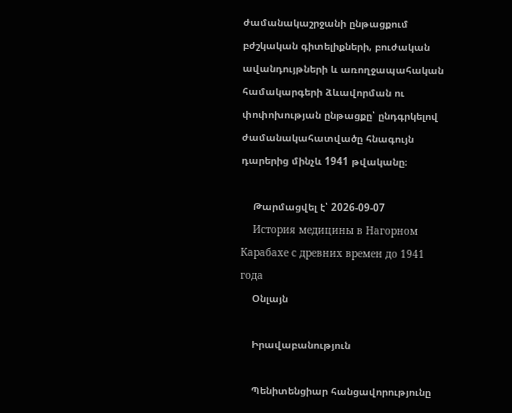ժամանակաշրջանի ընթացքում բժշկական գիտելիքների, բուժական ավանդույթների և առողջապահական համակարգերի ձևավորման ու փոփոխության ընթացքը՝ ընդգրկելով ժամանակահատվածը հնագույն դարերից մինչև 1941 թվականը։

    Թարմացվել է՝ 2026-09-07
    История медицины в Нагорном Карабахе с древних времен до 1941 года
    Օնլայն

    Իրավաբանություն

    Պենիտենցիար հանցավորությունը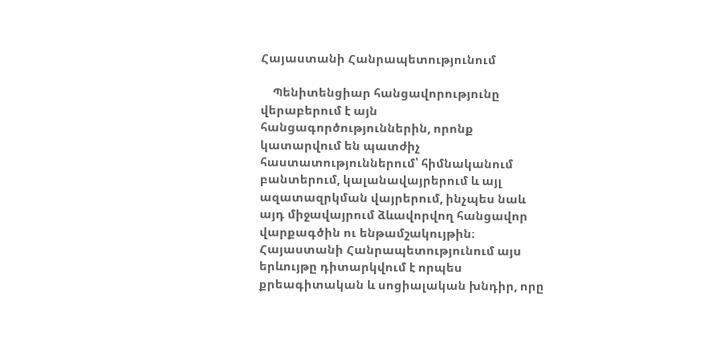Հայաստանի Հանրապետությունում

    Պենիտենցիար հանցավորությունը վերաբերում է այն հանցագործություններին, որոնք կատարվում են պատժիչ հաստատություններում՝ հիմնականում բանտերում, կալանավայրերում և այլ ազատազրկման վայրերում, ինչպես նաև այդ միջավայրում ձևավորվող հանցավոր վարքագծին ու ենթամշակույթին։ Հայաստանի Հանրապետությունում այս երևույթը դիտարկվում է որպես քրեագիտական և սոցիալական խնդիր, որը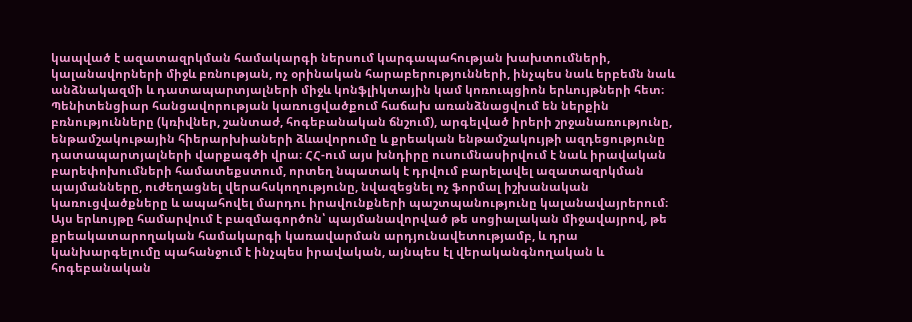կապված է ազատազրկման համակարգի ներսում կարգապահության խախտումների, կալանավորների միջև բռնության, ոչ օրինական հարաբերությունների, ինչպես նաև երբեմն նաև անձնակազմի և դատապարտյալների միջև կոնֆլիկտային կամ կոռուպցիոն երևույթների հետ։ Պենիտենցիար հանցավորության կառուցվածքում հաճախ առանձնացվում են ներքին բռնությունները (կռիվներ, շանտաժ, հոգեբանական ճնշում), արգելված իրերի շրջանառությունը, ենթամշակութային հիերարխիաների ձևավորումը և քրեական ենթամշակույթի ազդեցությունը դատապարտյալների վարքագծի վրա։ ՀՀ-ում այս խնդիրը ուսումնասիրվում է նաև իրավական բարեփոխումների համատեքստում, որտեղ նպատակ է դրվում բարելավել ազատազրկման պայմանները, ուժեղացնել վերահսկողությունը, նվազեցնել ոչ ֆորմալ իշխանական կառուցվածքները և ապահովել մարդու իրավունքների պաշտպանությունը կալանավայրերում։ Այս երևույթը համարվում է բազմագործոն՝ պայմանավորված թե սոցիալական միջավայրով, թե քրեակատարողական համակարգի կառավարման արդյունավետությամբ, և դրա կանխարգելումը պահանջում է ինչպես իրավական, այնպես էլ վերականգնողական և հոգեբանական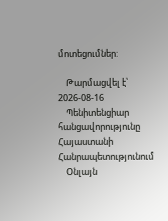մոտեցումներ:

    Թարմացվել է՝ 2026-08-16
    Պենիտենցիար հանցավորությունը Հայաստանի Հանրապետությունում
    Օնլայն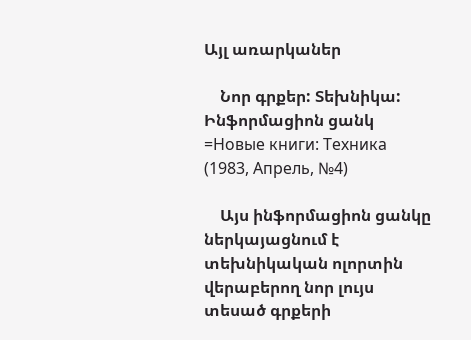Այլ առարկաներ

    Նոր գրքեր: Տեխնիկա: Ինֆորմացիոն ցանկ =Новые книги: Техника (1983, Апрель, №4)

    Այս ինֆորմացիոն ցանկը ներկայացնում է տեխնիկական ոլորտին վերաբերող նոր լույս տեսած գրքերի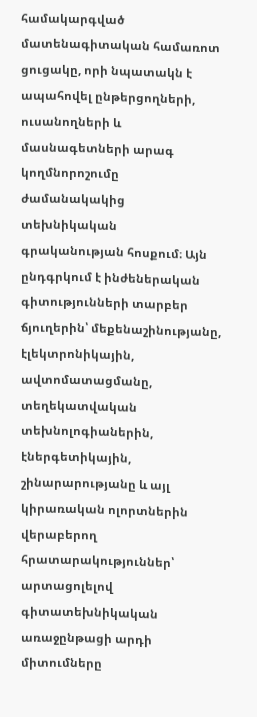համակարգված մատենագիտական համառոտ ցուցակը, որի նպատակն է ապահովել ընթերցողների, ուսանողների և մասնագետների արագ կողմնորոշումը ժամանակակից տեխնիկական գրականության հոսքում։ Այն ընդգրկում է ինժեներական գիտությունների տարբեր ճյուղերին՝ մեքենաշինությանը, էլեկտրոնիկային, ավտոմատացմանը, տեղեկատվական տեխնոլոգիաներին, էներգետիկային, շինարարությանը և այլ կիրառական ոլորտներին վերաբերող հրատարակություններ՝ արտացոլելով գիտատեխնիկական առաջընթացի արդի միտումները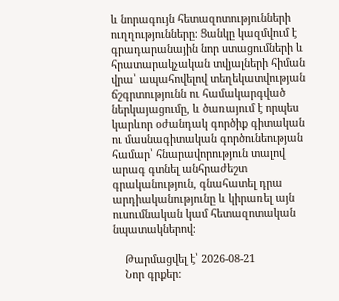և նորագույն հետազոտությունների ուղղությունները։ Ցանկը կազմվում է գրադարանային նոր ստացումների և հրատարակչական տվյալների հիման վրա՝ ապահովելով տեղեկատվության ճշգրտությունն ու համակարգված ներկայացումը, և ծառայում է որպես կարևոր օժանդակ գործիք գիտական ու մասնագիտական գործունեության համար՝ հնարավորություն տալով արագ գտնել անհրաժեշտ գրականություն, գնահատել դրա արդիականությունը և կիրառել այն ուսումնական կամ հետազոտական նպատակներով։

    Թարմացվել է՝ 2026-08-21
    Նոր գրքեր: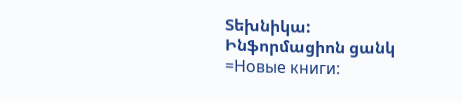Տեխնիկա: Ինֆորմացիոն ցանկ =Новые книги: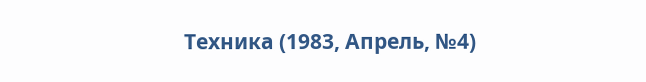Техника (1983, Апрель, №4)